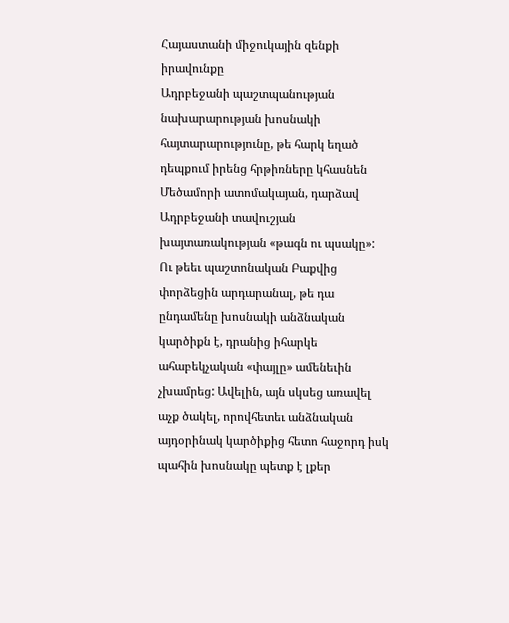Հայաստանի միջուկային զենքի իրավունքը
Ադրբեջանի պաշտպանության նախարարության խոսնակի հայտարարությունը, թե հարկ եղած դեպքում իրենց հրթիռները կհասնեն Մեծամորի ատոմակայան, դարձավ Ադրբեջանի տավուշյան խայտառակության «թագն ու պսակը»:
Ու թեեւ պաշտոնական Բաքվից փորձեցին արդարանալ, թե դա ընդամենը խոսնակի անձնական կարծիքն է, դրանից իհարկե ահաբեկչական «փայլը» ամենեւին չխամրեց: Ավելին, այն սկսեց առավել աչք ծակել, որովհետեւ անձնական այդօրինակ կարծիքից հետո հաջորդ իսկ պահին խոսնակը պետք է լքեր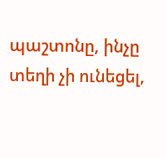պաշտոնը, ինչը տեղի չի ունեցել,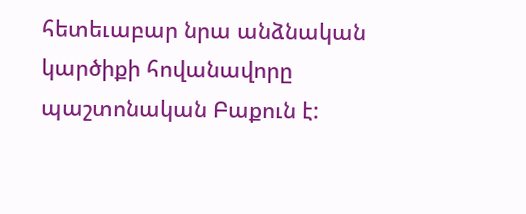հետեւաբար նրա անձնական կարծիքի հովանավորը պաշտոնական Բաքուն է: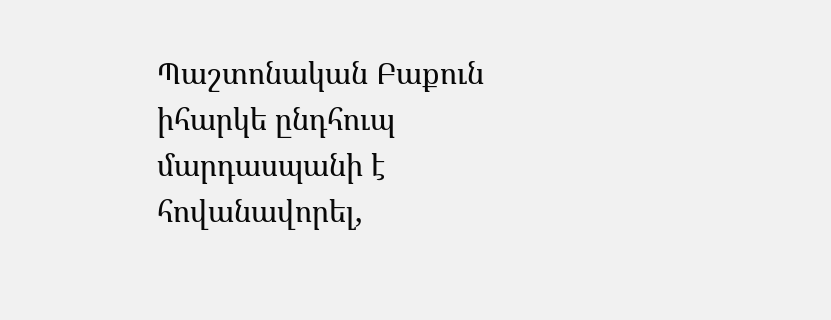Պաշտոնական Բաքուն իհարկե ընդհուպ մարդասպանի է հովանավորել,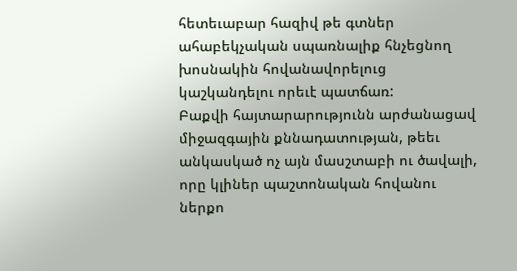հետեւաբար հազիվ թե գտներ ահաբեկչական սպառնալիք հնչեցնող խոսնակին հովանավորելուց կաշկանդելու որեւէ պատճառ:
Բաքվի հայտարարությունն արժանացավ միջազգային քննադատության, թեեւ անկասկած ոչ այն մասշտաբի ու ծավալի, որը կլիներ պաշտոնական հովանու ներքո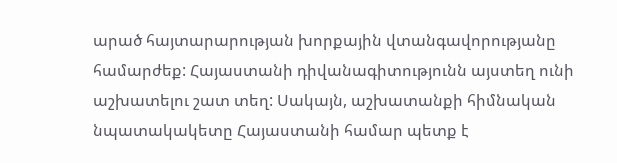արած հայտարարության խորքային վտանգավորությանը համարժեք: Հայաստանի դիվանագիտությունն այստեղ ունի աշխատելու շատ տեղ: Սակայն, աշխատանքի հիմնական նպատակակետը Հայաստանի համար պետք է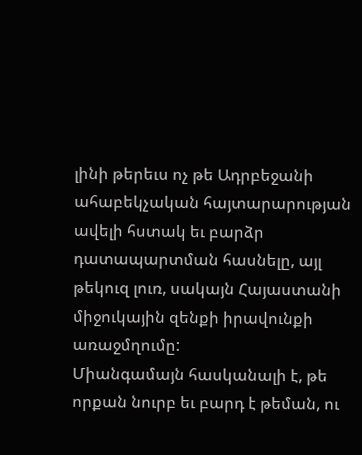լինի թերեւս ոչ թե Ադրբեջանի ահաբեկչական հայտարարության ավելի հստակ եւ բարձր դատապարտման հասնելը, այլ թեկուզ լուռ, սակայն Հայաստանի միջուկային զենքի իրավունքի առաջմղումը:
Միանգամայն հասկանալի է, թե որքան նուրբ եւ բարդ է թեման, ու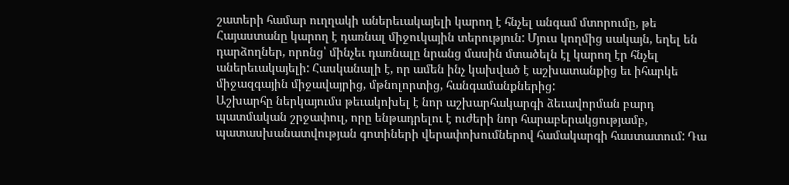շատերի համար ուղղակի աներեւակայելի կարող է հնչել անգամ մտորումը, թե Հայաստանը կարող է դառնալ միջուկային տերություն: Մյուս կողմից սակայն, եղել են դարձողներ, որոնց՝ մինչեւ դառնալը նրանց մասին մտածելն էլ կարող էր հնչել աներեւակայելի: Հասկանալի է, որ ամեն ինչ կախված է աշխատանքից եւ իհարկե միջազգային միջավայրից, մթնոլորտից, հանգամանքներից:
Աշխարհը ներկայումս թեւակոխել է նոր աշխարհակարգի ձեւավորման բարդ պատմական շրջափուլ, որը ենթադրելու է ուժերի նոր հարաբերակցությամբ, պատասխանատվության գոտիների վերափոխումներով համակարգի հաստատում: Դա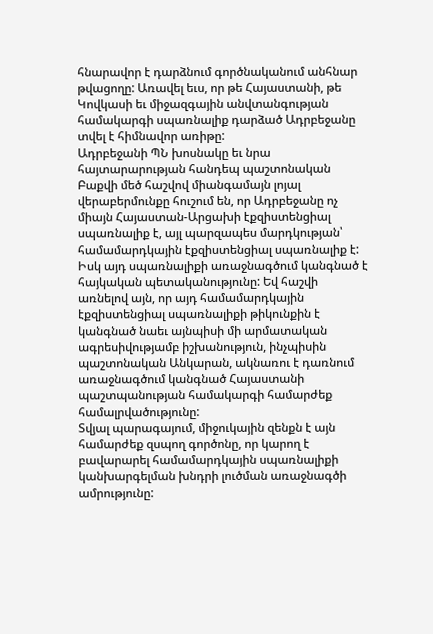հնարավոր է դարձնում գործնականում անհնար թվացողը: Առավել եւս, որ թե Հայաստանի, թե Կովկասի եւ միջազգային անվտանգության համակարգի սպառնալիք դարձած Ադրբեջանը տվել է հիմնավոր առիթը:
Ադրբեջանի ՊՆ խոսնակը եւ նրա հայտարարության հանդեպ պաշտոնական Բաքվի մեծ հաշվով միանգամայն լոյալ վերաբերմունքը հուշում են, որ Ադրբեջանը ոչ միայն Հայաստան-Արցախի էքզիստենցիալ սպառնալիք է, այլ պարզապես մարդկության՝ համամարդկային էքզիստենցիալ սպառնալիք է: Իսկ այդ սպառնալիքի առաջնագծում կանգնած է հայկական պետականությունը: Եվ հաշվի առնելով այն, որ այդ համամարդկային էքզիստենցիալ սպառնալիքի թիկունքին է կանգնած նաեւ այնպիսի մի արմատական ագրեսիվությամբ իշխանություն, ինչպիսին պաշտոնական Անկարան, ակնառու է դառնում առաջնագծում կանգնած Հայաստանի պաշտպանության համակարգի համարժեք համալրվածությունը:
Տվյալ պարագայում, միջուկային զենքն է այն համարժեք զսպող գործոնը, որ կարող է բավարարել համամարդկային սպառնալիքի կանխարգելման խնդրի լուծման առաջնագծի ամրությունը: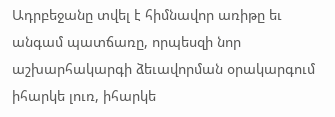Ադրբեջանը տվել է հիմնավոր առիթը եւ անգամ պատճառը, որպեսզի նոր աշխարհակարգի ձեւավորման օրակարգում իհարկե լուռ, իհարկե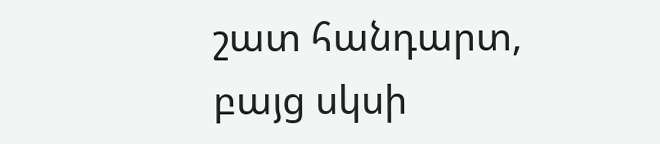շատ հանդարտ, բայց սկսի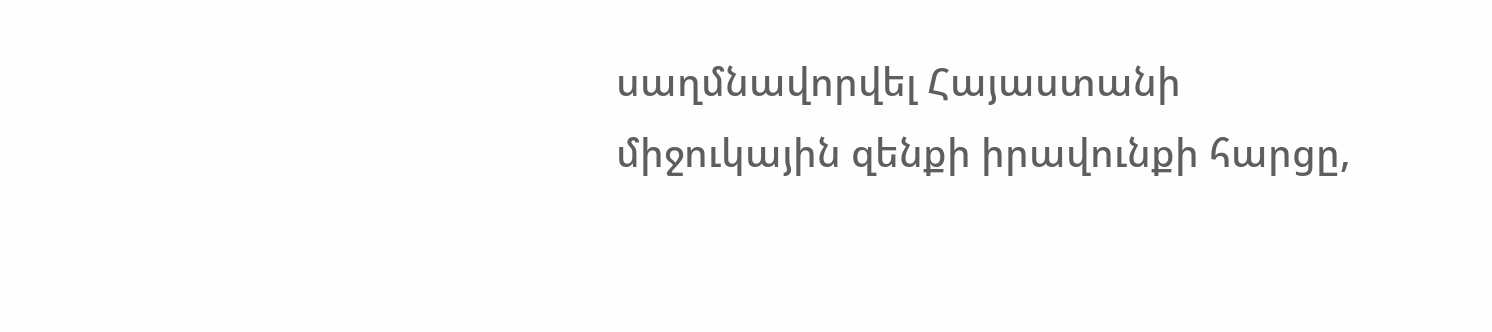սաղմնավորվել Հայաստանի միջուկային զենքի իրավունքի հարցը,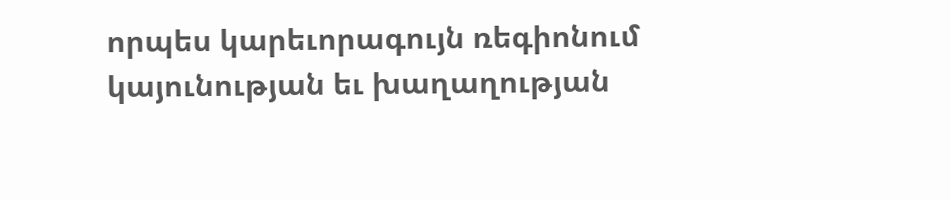որպես կարեւորագույն ռեգիոնում կայունության եւ խաղաղության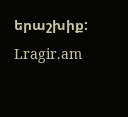երաշխիք:
Lragir.am